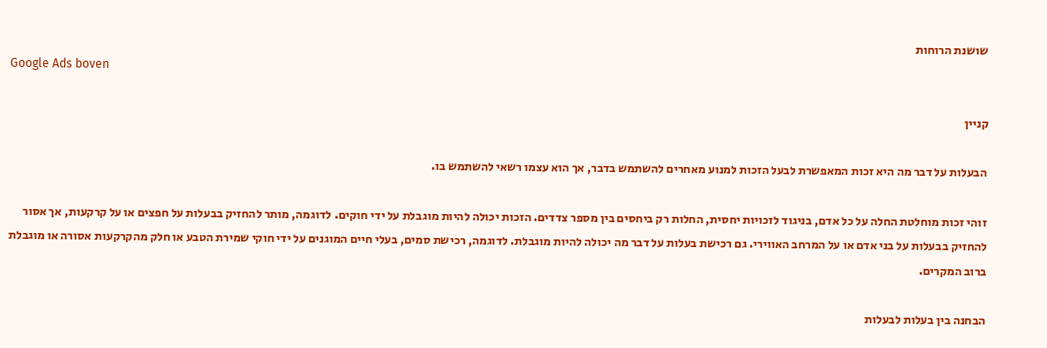שושנת הרוחות
Google Ads boven

קניין

הבעלות על דבר מה היא זכות המאפשרת לבעל הזכות למנוע מאחרים להשתמש בדבר, אך הוא עצמו רשאי להשתמש בו.

זוהי זכות מוחלטת החלה על כל אדם, בניגוד לזכויות יחסית, החלות רק ביחסים בין מספר צדדים. הזכות יכולה להיות מוגבלת על ידי חוקים. לדוגמה, מותר להחזיק בבעלות על חפצים או על קרקעות, אך אסור להחזיק בבעלות על בני אדם או על המרחב האווירי. גם רכישת בעלות על דבר מה יכולה להיות מוגבלת. לדוגמה, רכישת סמים, בעלי חיים המוגנים על ידי חוקי שמירת הטבע או חלק מהקרקעות אסורה או מוגבלת ברוב המקרים.

הבחנה בין בעלות לבעלות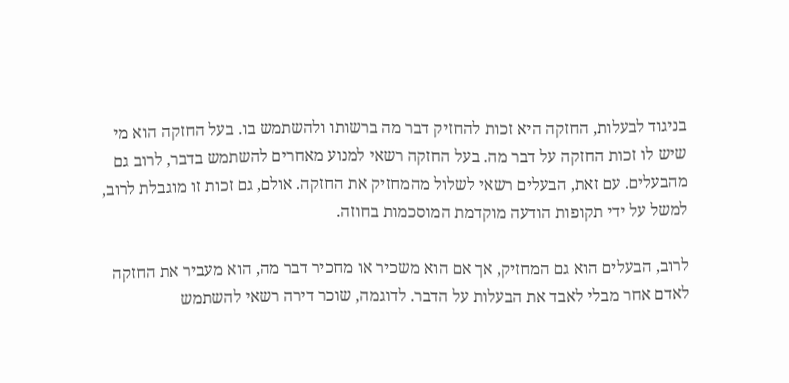בניגוד לבעלות, החזקה היא זכות להחזיק דבר מה ברשותו ולהשתמש בו. בעל החזקה הוא מי שיש לו זכות החזקה על דבר מה. בעל החזקה רשאי למנוע מאחרים להשתמש בדבר, לרוב גם מהבעלים. עם זאת, הבעלים רשאי לשלול מהמחזיק את החזקה. אולם, גם זכות זו מוגבלת לרוב, למשל על ידי תקופות הודעה מוקדמת המוסכמות בחוזה.

לרוב, הבעלים הוא גם המחזיק, אך אם הוא משכיר או מחכיר דבר מה, הוא מעביר את החזקה לאדם אחר מבלי לאבד את הבעלות על הדבר. לדוגמה, שוכר דירה רשאי להשתמש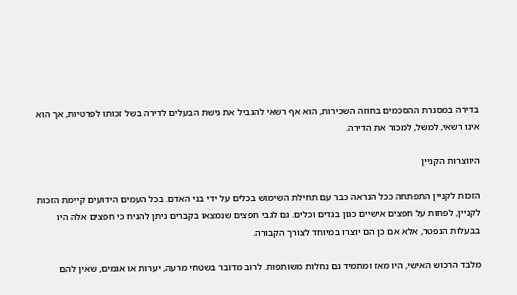בדירה במסגרת ההסכמים בחוזה השכירות, הוא אף רשאי להגביל את גישת הבעלים לדירה בשל זכותו לפרטיות, אך הוא אינו רשאי, למשל, למכור את הדירה.

היווצרות הקניין

הזכות לקניין התפתחה ככל הנראה כבר עם תחילת השימוש בכלים על ידי בני האדם. בכל העמים הידועים קיימת הזכות לקניין, לפחות על חפצים אישיים כגון בגדים וכלים. גם לגבי חפצים שנמצאו בקברים ניתן להניח כי חפצים אלה היו בבעלות הנפטר, אלא אם כן הם יוצרו במיוחד לצורך הקבורה.

מלבד הרכוש האישי, היו מאז ומתמיד גם נחלות משותפות. לרוב מדובר בשטחי מרעה, יערות או אגמים, שאין להם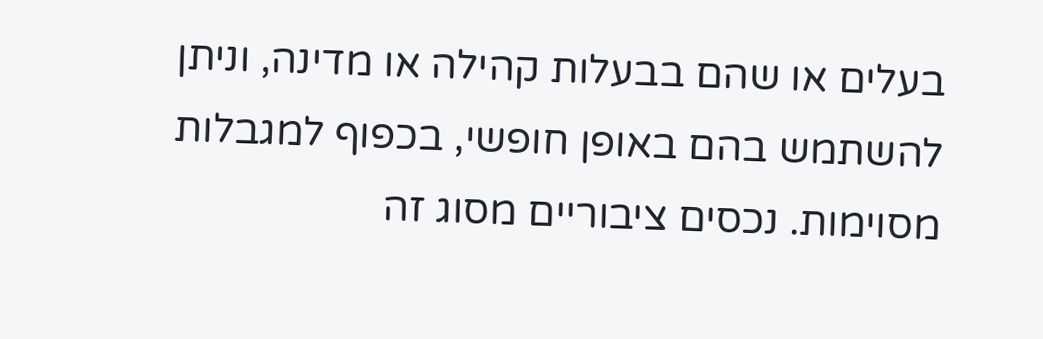בעלים או שהם בבעלות קהילה או מדינה, וניתן להשתמש בהם באופן חופשי, בכפוף למגבלות מסוימות. נכסים ציבוריים מסוג זה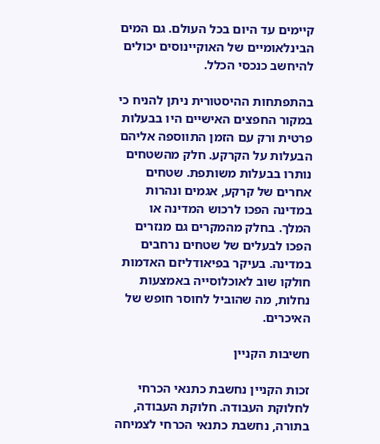קיימים עד היום בכל העולם. גם המים הבינלאומיים של האוקיינוסים יכולים להיחשב כנכסי הכלל.

בהתפתחות ההיסטורית ניתן להניח כי במקור החפצים האישיים היו בבעלות פרטית ורק עם הזמן התווספה אליהם הבעלות על הקרקע. חלק מהשטחים נותרו בבעלות משותפת. שטחים אחרים של קרקע, אגמים ונהרות במדינה הפכו לרכוש המדינה או המלך. בחלק מהמקרים גם מנזרים הפכו לבעלים של שטחים נרחבים במדינה. בעיקר בפיאודליזם האדמות חולקו שוב לאוכלוסייה באמצעות נחלות, מה שהוביל לחוסר חופש של האיכרים.

חשיבות הקניין

זכות הקניין נחשבת כתנאי הכרחי לחלוקת העבודה. חלוקת העבודה, בתורה, נחשבת כתנאי הכרחי לצמיחה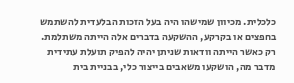כלכלית. מכיוון שמישהו היה בעל הזכות הבלעדית להשתמש בחפצים או בקרקע, ההשקעה בדברים אלה הייתה משתלמת. רק כאשר הייתה וודאות שניתן יהיה להפיק תועלת עתידית מדבר מה, הושקעו משאבים בייצור כלי, בבניית בית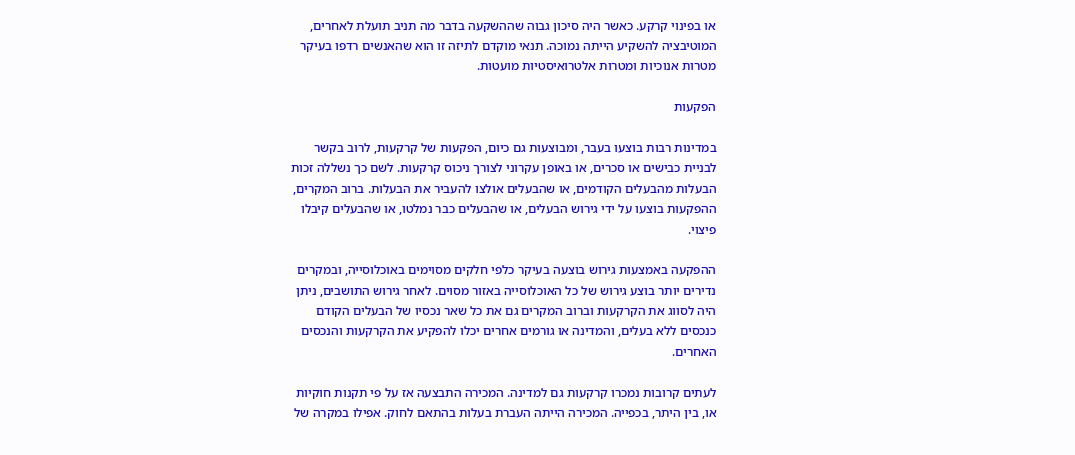או בפינוי קרקע. כאשר היה סיכון גבוה שההשקעה בדבר מה תניב תועלת לאחרים, המוטיבציה להשקיע הייתה נמוכה. תנאי מוקדם לתיזה זו הוא שהאנשים רדפו בעיקר מטרות אנוכיות ומטרות אלטרואיסטיות מועטות.

הפקעות

במדינות רבות בוצעו בעבר, ומבוצעות גם כיום, הפקעות של קרקעות, לרוב בקשר לבניית כבישים או סכרים, או באופן עקרוני לצורך ניכוס קרקעות. לשם כך נשללה זכות הבעלות מהבעלים הקודמים, או שהבעלים אולצו להעביר את הבעלות. ברוב המקרים, ההפקעות בוצעו על ידי גירוש הבעלים, או שהבעלים כבר נמלטו, או שהבעלים קיבלו פיצוי.

ההפקעה באמצעות גירוש בוצעה בעיקר כלפי חלקים מסוימים באוכלוסייה, ובמקרים נדירים יותר בוצע גירוש של כל האוכלוסייה באזור מסוים. לאחר גירוש התושבים, ניתן היה לסווג את הקרקעות וברוב המקרים גם את כל שאר נכסיו של הבעלים הקודם כנכסים ללא בעלים, והמדינה או גורמים אחרים יכלו להפקיע את הקרקעות והנכסים האחרים.

לעתים קרובות נמכרו קרקעות גם למדינה. המכירה התבצעה אז על פי תקנות חוקיות או, בין היתר, בכפייה. המכירה הייתה העברת בעלות בהתאם לחוק. אפילו במקרה של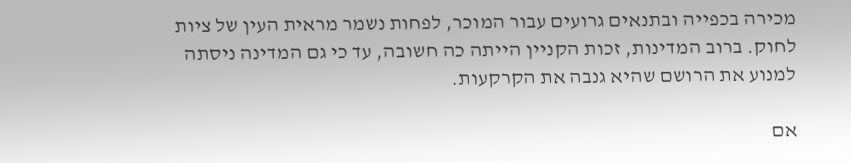מכירה בכפייה ובתנאים גרועים עבור המוכר, לפחות נשמר מראית העין של ציות לחוק. ברוב המדינות, זכות הקניין הייתה כה חשובה, עד כי גם המדינה ניסתה למנוע את הרושם שהיא גנבה את הקרקעות.

אם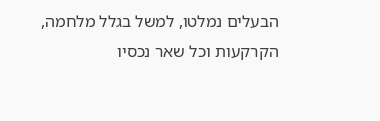הבעלים נמלטו, למשל בגלל מלחמה, הקרקעות וכל שאר נכסיו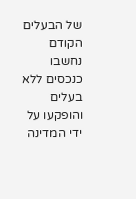של הבעלים הקודם נחשבו כנכסים ללא בעלים והופקעו על ידי המדינה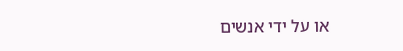או על ידי אנשים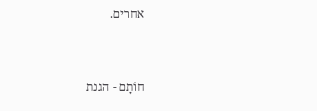אחרים.


חוֹתָם - הגנת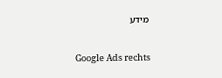מידע

Google Ads rechts